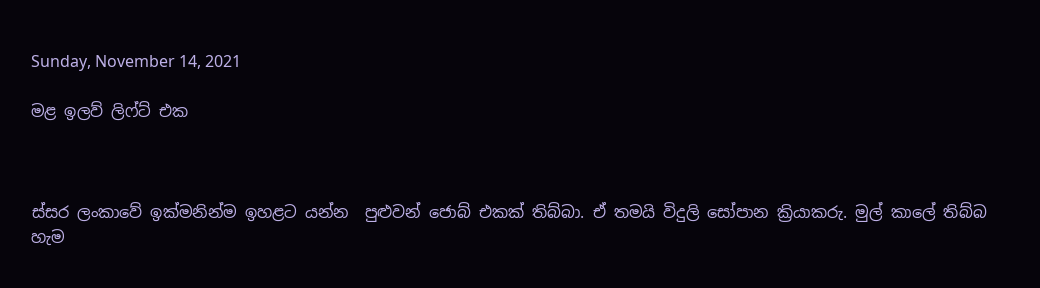Sunday, November 14, 2021

මළ ඉලව් ලිෆ්ට් එක



ස්සර ලංකාවේ ඉක්මනින්ම ඉහළට යන්න  පුළුවන් ජොබ් එකක් තිබ්බා. ඒ තමයි විදුලි සෝපාන ක්‍රියාකරු. මුල් කාලේ තිබ්බ හැම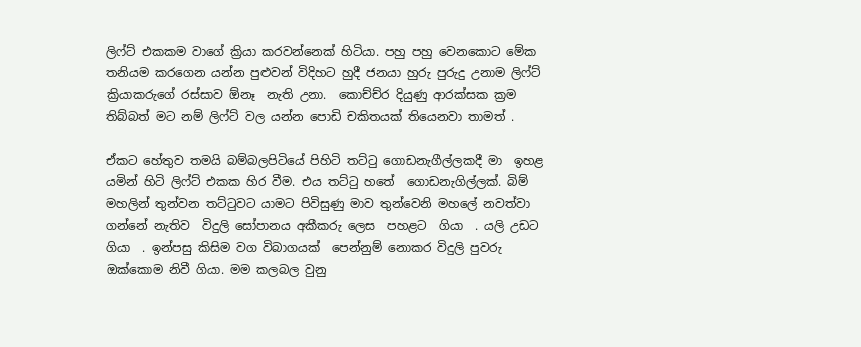ලිෆ්ට් එකකම වාගේ ක්‍රියා කරවන්නෙක් හිටියා. පහු පහු වෙනකොට මේක තනියම කරගෙන යන්න පුළුවන් විදිහට හුදී ජනයා හුරු පුරුදු උනාම ලිෆ්ට් ක්‍රියාකරුගේ රස්සාව ඕනෑ  නැති උනා.  කොච්ච්ර දියුණු ආරක්සක ක්‍රම තිබ්බත් මට නම් ලිෆ්ට් වල යන්න පොඩි චකිතයක් තියෙනවා තාමත් .

ඒකට හේතුව තමයි බම්බලපිටියේ පිහිටි තට්ටු ගොඩනැගීල්ලකදී මා  ඉහළ  යමින් හිටි ලිෆ්ට් එකක හිර වීම. එය තට්ටු හතේ  ගොඩනැගිල්ලක්. බිම් මහලින් තුන්වන තට්ටුවට යාමට පිවිසුණු මාව තුන්වෙනි මහලේ නවත්වා ගන්නේ නැතිව  විදුලි සෝපානය අකීකරු ලෙස  පහළට  ගියා  . යලි උඩට ගියා  . ඉන්පසු කිසිම වග විබාගයක්  පෙන්නුම් නොකර විදුලි පුවරු  ඔක්කොම නිවී ගියා. මම කලබල වුනු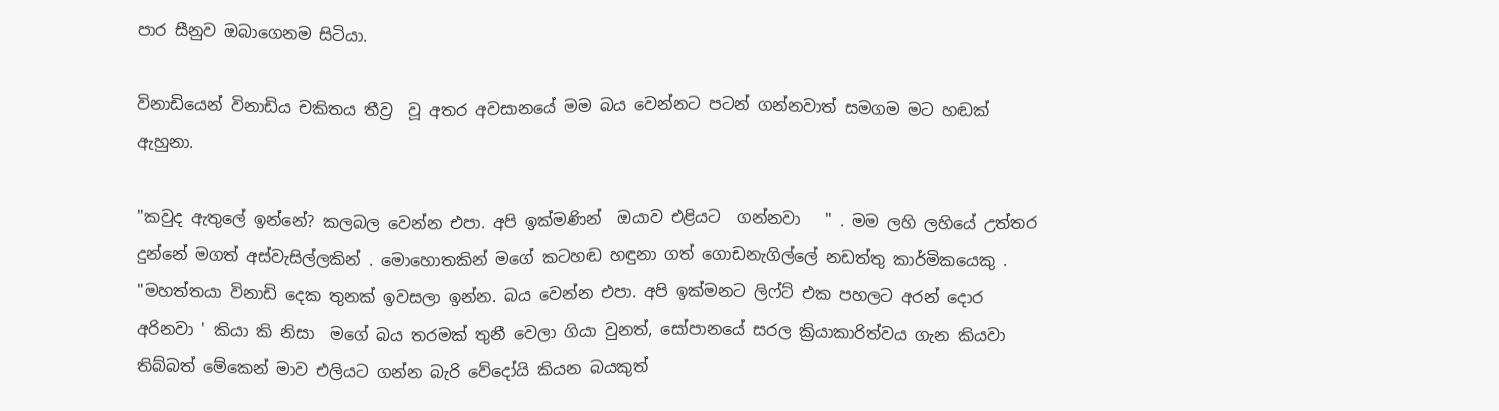පාර සීනුව ඔබාගෙනම සිටියා.

විනාඩියෙන් විනාඩිය චකිතය තීව්‍ර  වූ අතර අවසානයේ මම බය වෙන්නට පටන් ගන්නවාත් සමගම මට හඬක් ඇහුනා.

"කවුද ඇතුලේ ඉන්නේ? කලබල වෙන්න එපා. අපි ඉක්මණින්  ඔයාව එළියට  ගන්නවා   " . මම ලහි ලහියේ උත්තර දුන්නේ මගත් අස්වැසිල්ලකින් . මොහොතකින් මගේ කටහඬ හඳුනා ගත් ගොඩනැගිල්ලේ නඩත්තු කාර්මිකයෙකු . "මහත්තයා විනාඩි දෙක තුනක් ඉවසලා ඉන්න. බය වෙන්න එපා. අපි ඉක්මනට ලිෆ්ට් එක පහලට අරන් දොර අරිනවා ' කියා කි නිසා  මගේ බය තරමක් තුනී වෙලා ගියා වුනත්, සෝපානයේ සරල ක්‍රියාකාරිත්වය ගැන කියවා තිබ්බත් මේකෙන් මාව එලියට ගන්න බැරි වේදෝයි කියන බයකුත්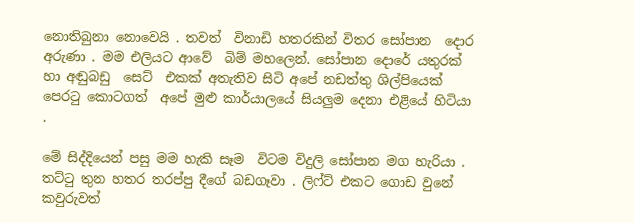නොතිබුනා නොවෙයි . තවත්  විනාඩි හතරකින් විතර සෝපාන  දොර අරුණා . මම එලියට ආවේ  බිම් මහලෙන්. සෝපාන දොරේ යතුරක් හා අඬුබඩු  සෙට්  එකක් අතැතිව සිටි අපේ නඩත්තු ශිල්පියෙක් පෙරටු කොටගත්  අපේ මුළු කාර්යාලයේ සියලුම දෙනා එළියේ හිටියා .

මේ සිද්දියෙන් පසු මම හැකි සෑම  විටම විදුලි සෝපාන මග හැරියා . තට්ටු තුන හතර තරප්පු දීගේ බඩගෑවා . ලිෆ්ට් එකට ගොඩ වුනේ කවුරුවත්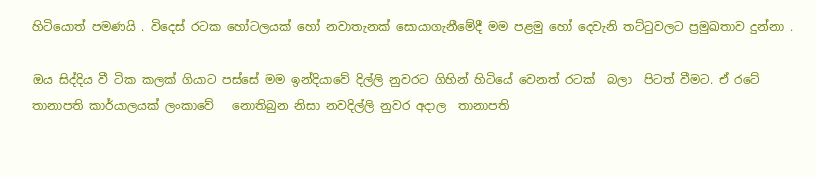හිටියොත් පමණයි . විදෙස් රටක හෝටලයක් හෝ නවාතැනක් සොයාගැනීමේදී මම පළමු හෝ දෙවැනි තට්ටුවලට ප්‍රමුඛතාව දුන්නා .

ඔය සිද්දිය වී ටික කලක් ගියාට පස්සේ මම ඉන්දියාවේ දිල්ලි නුවරට ගිහින් හිටියේ වෙනත් රටක්  බලා  පිටත් වීමට. ඒ රටේ   තානාපති කාර්යාලයක් ලංකාවේ   නොතිබුන නිසා නවදිල්ලි නුවර අදාල  තානාපති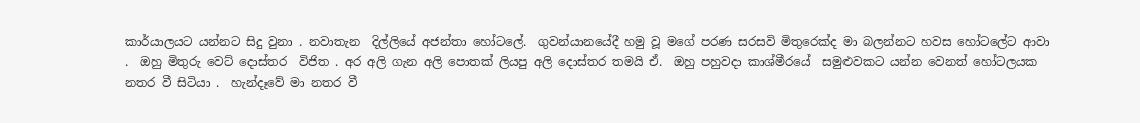කාර්යාලයට යන්නට සිදු වුනා . නවාතැන  දිල්ලියේ අජන්තා හෝටලේ.  ගුවන්යානයේදී හමු වූ මගේ පරණ සරසවි මිතුරෙක්ද මා බලන්නට හවස හෝටලේට ආවා .  ඔහු මිතුරු වෙට් දොස්තර  විජිත . අර අලි ගැන අලි පොතක් ලියපු අලි දොස්තර තමයි ඒ.  ඔහු පහුවදා කාශ්මීරයේ  සමුළුවකට යන්න වෙනත් හෝටලයක නතර වී සිටියා .  හැන්දෑවේ මා නතර වී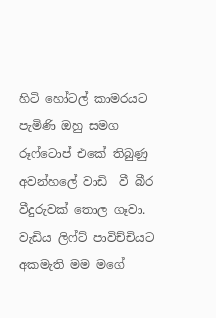හිටි හෝටල් කාමරයට පැමිණි ඔහු සමග රූෆ්ටොප් එකේ තිබුණු අවන්හලේ වාඩි  වී බීර වීදුරුවක් තොල ගෑවා. වැඩිය ලිෆ්ට් පාවිච්චියට අකමැති මම මගේ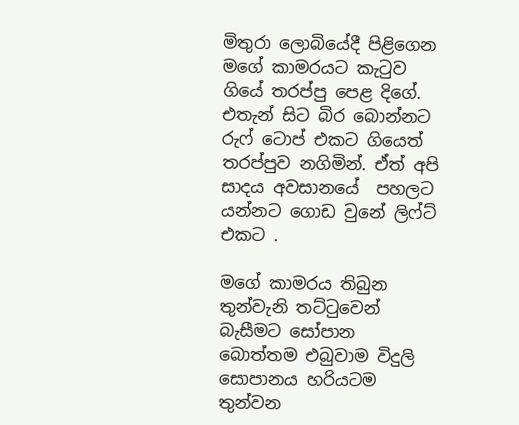මිතුරා ලොබියේදී පිළිගෙන මගේ කාමරයට කැටුව  ගියේ තරප්පු පෙළ දිගේ. එතැන් සිට බිර බොන්නට රුෆ් ටොප් එකට ගියෙත් තරප්පුව නගිමින්. ඒත් අපි සාදය අවසානයේ  පහලට යන්නට ගොඩ වුනේ ලිෆ්ට් එකට .

මගේ කාමරය තිබුන  තුන්වැනි තට්ටුවෙන් බැසීමට සෝපාන බොත්තම එබුවාම විදුලි සොපානය හරියටම  තුන්වන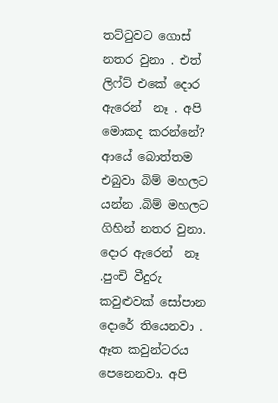තට්ටුවට ගොස්  නතර වුනා . එත් ලිෆ්ට් එකේ දොර ඇරෙන්  නෑ . අපි මොකද කරන්නේ? ආයේ බොත්තම එබුවා බිම් මහලට යන්න .බිම් මහලට  ගිහින් නතර වුනා. දොර ඇරෙන්  නෑ .පුංචි වීදුරු කවුළුවක් සෝපාන දොරේ තියෙනවා . ඈත කවුන්ටරය පෙනෙනවා. අපි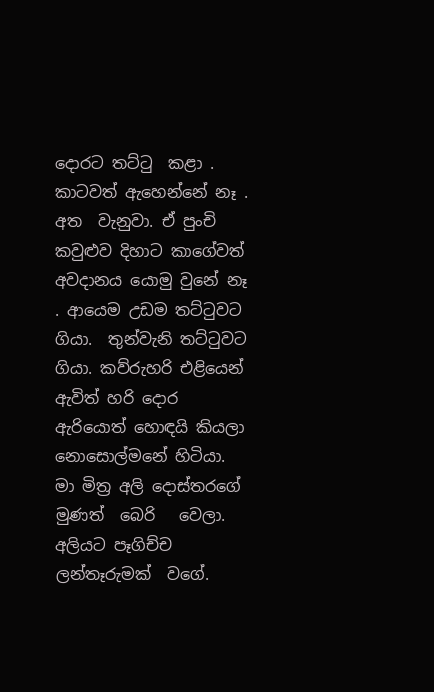දොරට තට්ටු  කළා . කාටවත් ඇහෙන්නේ නෑ . අත  වැනුවා. ඒ පුංචි කවුළුව දිහාට කාගේවත් අවදානය යොමු වුනේ නෑ . ආයෙම උඩම තට්ටුවට ගියා.  තුන්වැනි තට්ටුවට ගියා. කව්රුහරි එළියෙන් ඇවිත් හරි දොර ඇරියොත් හොඳයි කියලා නොසොල්මනේ හිටියා. මා මිත්‍ර අලි දොස්තරගේ  මුණත්  බෙරි   වෙලා. අලියට පෑගිච්ච ලන්තෑරුමක්  වගේ.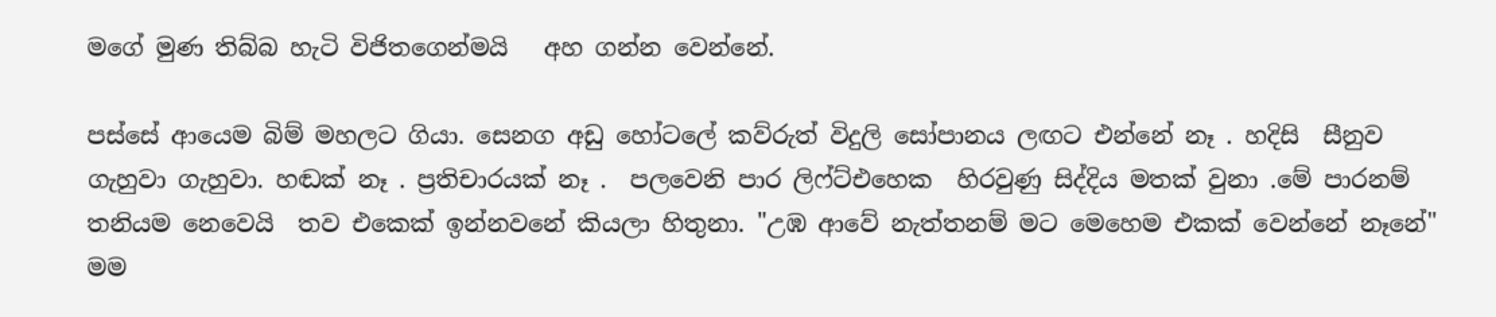මගේ මුණ තිබ්බ හැටි විජිතගෙන්මයි   අහ ගන්න වෙන්නේ.

පස්සේ ආයෙම බිම් මහලට ගියා. සෙනග අඩු හෝටලේ කව්රුත් විදුලි සෝපානය ලඟට එන්නේ නෑ . හදිසි  සීනුව ගැහුවා ගැහුවා. හඬක් නෑ . ප්‍රතිචාරයක් නෑ .  පලවෙනි පාර ලිෆ්ට්එහෙක  හිරවුණු සිද්දිය මතක් වුනා .මේ පාරනම් තනියම නෙවෙයි  තව එකෙක් ඉන්නවනේ කියලා හිතුනා. "උඹ ආවේ නැත්තනම් මට මෙහෙම එකක් වෙන්නේ නෑනේ" මම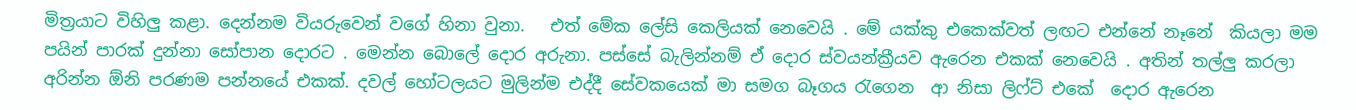මිත්‍රයාට විහිලු කළා. දෙන්නම වියරුවෙන් වගේ හිනා වුනා.   එත් මේක ලේසි කෙලියක් නෙවෙයි . මේ යක්කු එකෙක්වත් ලඟට එන්නේ නෑනේ  කියලා මම පයින් පාරක් දුන්නා සෝපාන දොරට . මෙන්න බොලේ දොර අරුනා. පස්සේ බැලින්නම් ඒ දොර ස්වයන්ක්‍රීයව ඇරෙන එකක් නෙවෙයි . අතින් තල්ලු කරලා අරින්න ඕනි පරණම පන්නයේ එකක්. දවල් හෝටලයට මුලින්ම එද්දී සේවකයෙක් මා සමග බෑගය රැගෙන  ආ නිසා ලිෆ්ට් එකේ  දොර ඇරෙන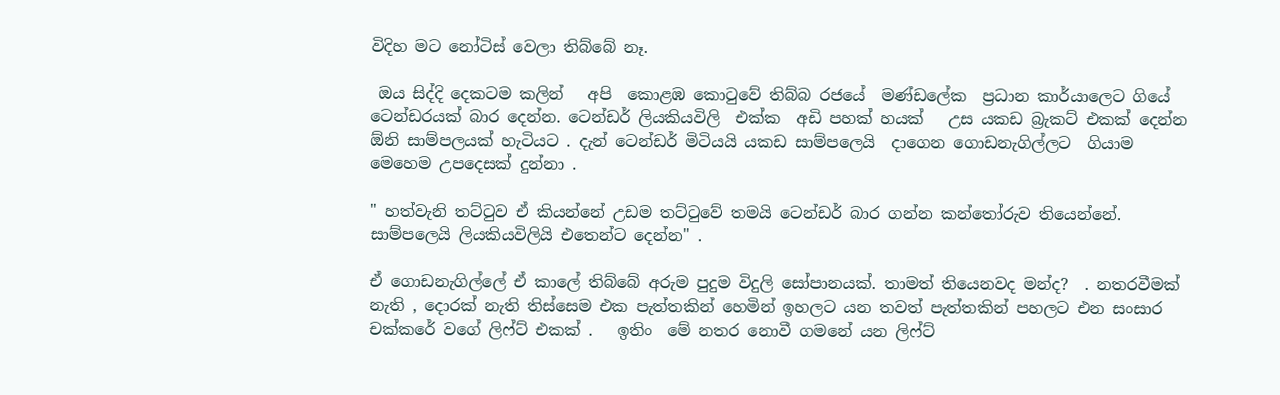විදිහ මට නෝටිස් වෙලා තිබ්බේ නෑ.

 ඔය සිද්දි දෙකටම කලින්   අපි  කොළඹ කොටුවේ තිබ්බ රජයේ  මණ්ඩලේක  ප්‍රධාන කාර්යාලෙට ගියේ ටෙන්ඩරයක් බාර දෙන්න. ටෙන්ඩර් ලියකියවිලි  එක්ක  අඩි පහක් හයක්   උස යකඩ බ්‍රැකට් එකක් දෙන්න ඕනි සාම්පලයක් හැටියට . දැන් ටෙන්ඩර් මිටියයි යකඩ සාම්පලෙයි  දාගෙන ගොඩනැගිල්ලට  ගියාම මෙහෙම උපදෙසක් දුන්නා .

" හත්වැනි තට්ටුව ඒ කියන්නේ උඩම තට්ටුවේ තමයි ටෙන්ඩර් බාර ගන්න කන්තෝරුව තියෙන්නේ. සාම්පලෙයි ලියකියවිලියි එතෙන්ට දෙන්න" .

ඒ ගොඩනැගිල්ලේ ඒ කාලේ තිබ්බේ අරුම පුදුම විදුලි සෝපානයක්. තාමත් තියෙනවද මන්ද?  . නතරවීමක් නැති , දොරක් නැති තිස්සෙම එක පැත්තකින් හෙමින් ඉහලට යන තවත් පැත්තකින් පහලට එන සංසාර චක්කරේ වගේ ලිෆ්ට් එකක් .   ඉතිං  මේ නතර නොවී ගමනේ යන ලිෆ්ට්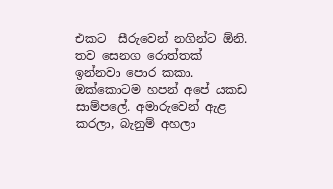එකට  සීරුවෙන් නගින්ට ඕනි. තව සෙනග රොත්තක් ඉන්නවා පොර කකා. ඔක්කොටම හපන් අපේ යකඩ සාම්පලේ. අමාරුවෙන් ඇළ  කරලා, බැනුම් අහලා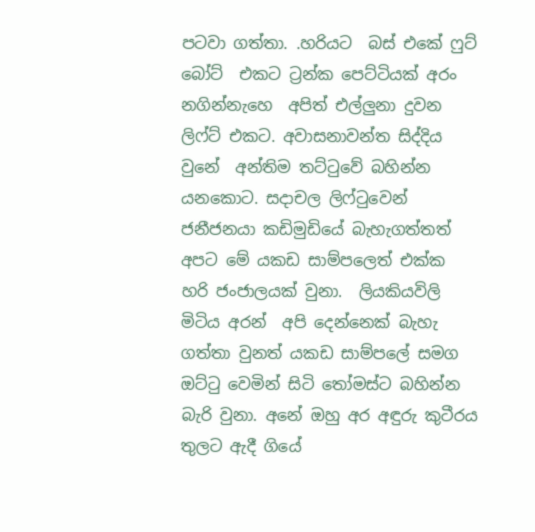පටවා ගත්තා. .හරියට  බස් එකේ ෆුට් බෝට්  එකට ට්‍රන්ක පෙට්ටියක් අරං නගින්නැහෙ  අපිත් එල්ලුනා දුවන ලිෆ්ට් එකට. අවාසනාවන්ත සිද්දිය වුනේ  අන්තිම තට්ටුවේ බහින්න යනකොට. සදාචල ලිෆ්ටුවෙන් ජනීජනයා කඩිමුඩියේ බැහැගත්තත් අපට මේ යකඩ සාම්පලෙත් එක්ක හරි ජංජාලයක් වුනා.  ලියකියවිලි මිටිය අරන්  අපි දෙන්නෙක් බැහැ  ගත්තා වුනත් යකඩ සාම්පලේ සමග ඔට්ටු වෙමින් සිටි තෝමස්ට බහින්න බැරි වුනා. අනේ ඔහු අර අඳුරු කුටීරය තුලට ඇදී ගියේ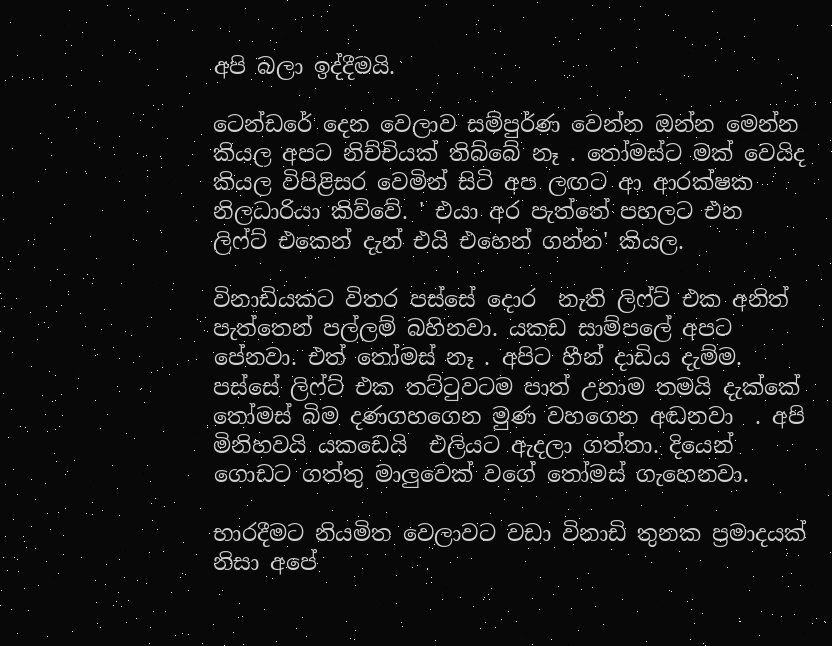අපි බලා ඉද්දීමයි.

ටෙන්ඩරේ දෙන වෙලාව සම්පුර්ණ වෙන්න ඔන්න මෙන්න  කියල අපට නිච්චියක් තිබ්බේ නෑ . තෝමස්ට මක් වෙයිද කියල විපිළිසර වෙමින් සිටි අප ලඟට ආ ආරක්ෂක නිලධාරියා කිව්වේ. ' එයා අර පැත්තේ පහලට එන  ලිෆ්ට් එකෙන් දැන් එයි එහෙන් ගන්න' කියල.

විනාඩියකට විතර පස්සේ දොර  නැති ලිෆ්ට් එක අනිත් පැත්තෙන් පල්ලම් බහිනවා. යකඩ සාම්පලේ අපට  පේනවා. එත් තෝමස් නෑ . අපිට හීන් දාඩිය දැම්ම. පස්සේ ලිෆ්ට් එක තට්ටුවටම පාත් උනාම තමයි දැක්කේ තෝමස් බිම දණගහගෙන මුණ වහගෙන අඬනවා  . අපි  මිනිහවයි යකඩෙයි  එලියට ඇදලා ගත්තා. දියෙන් ගොඩට ගත්තු මාලුවෙක් වගේ තෝමස් ගැහෙනවා.

භාරදීමට නියමිත වෙලාවට වඩා විනාඩි තුනක ප්‍රමාදයක් නිසා අපේ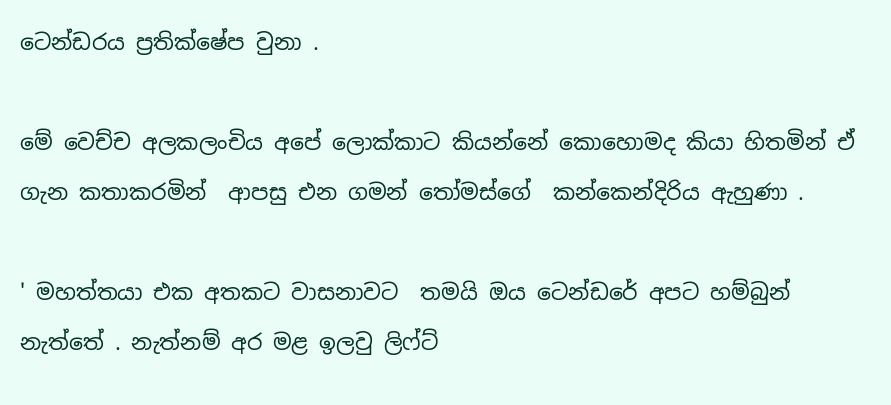ටෙන්ඩරය ප්‍රතික්ෂේප වුනා .

මේ වෙච්ච අලකලංචිය අපේ ලොක්කාට කියන්නේ කොහොමද කියා හිතමින් ඒ ගැන කතාකරමින්  ආපසු එන ගමන් තෝමස්ගේ  කන්කෙන්දිරිය ඇහුණා .

' මහත්තයා එක අතකට වාසනාවට  තමයි ඔය ටෙන්ඩරේ අපට හම්බුන් නැත්තේ . නැත්නම් අර මළ ඉලවු ලිෆ්ට්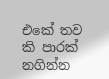එකේ තව කි පාරක් නගින්න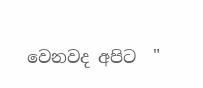වෙනවද අපිට  "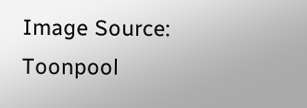Image Source: Toonpool